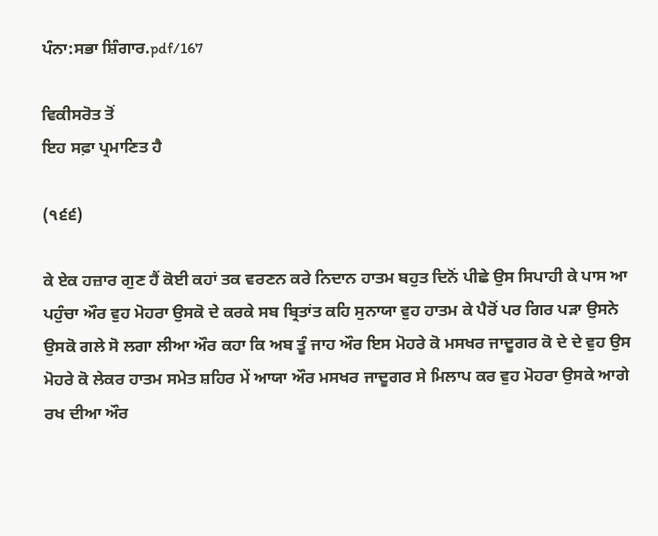ਪੰਨਾ:ਸਭਾ ਸ਼ਿੰਗਾਰ.pdf/167

ਵਿਕੀਸਰੋਤ ਤੋਂ
ਇਹ ਸਫ਼ਾ ਪ੍ਰਮਾਣਿਤ ਹੈ

(੧੬੬)

ਕੇ ਏਕ ਹਜ਼ਾਰ ਗੁਣ ਹੈਂ ਕੋਈ ਕਹਾਂ ਤਕ ਵਰਣਨ ਕਰੇ ਨਿਦਾਨ ਹਾਤਮ ਬਹੁਤ ਦਿਨੋਂ ਪੀਛੇ ਉਸ ਸਿਪਾਹੀ ਕੇ ਪਾਸ ਆ ਪਹੁੰਚਾ ਔਰ ਵੁਹ ਮੋਹਰਾ ਉਸਕੋ ਦੇ ਕਰਕੇ ਸਬ ਬ੍ਰਿਤਾਂਤ ਕਹਿ ਸੁਨਾਯਾ ਵੁਹ ਹਾਤਮ ਕੇ ਪੈਰੋਂ ਪਰ ਗਿਰ ਪੜਾ ਉਸਨੇ ਉਸਕੋ ਗਲੇ ਸੋ ਲਗਾ ਲੀਆ ਔਰ ਕਹਾ ਕਿ ਅਬ ਤੂੰ ਜਾਹ ਔਰ ਇਸ ਮੋਹਰੇ ਕੋ ਮਸਖਰ ਜਾਦੂਗਰ ਕੋ ਦੇ ਦੇ ਵੁਹ ਉਸ ਮੋਹਰੇ ਕੋ ਲੇਕਰ ਹਾਤਮ ਸਮੇਤ ਸ਼ਹਿਰ ਮੇਂ ਆਯਾ ਔਰ ਮਸਖਰ ਜਾਦੂਗਰ ਸੇ ਮਿਲਾਪ ਕਰ ਵੁਹ ਮੋਹਰਾ ਉਸਕੇ ਆਗੇ ਰਖ ਦੀਆ ਔਰ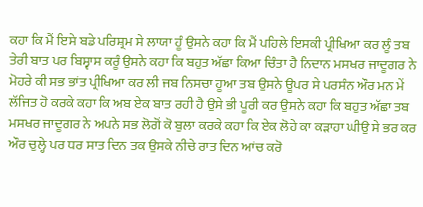ਕਹਾ ਕਿ ਮੈਂ ਇਸੇ ਬਡੇ ਪਰਿਸ਼੍ਰਮ ਸੇ ਲਾਯਾ ਹੂੰ ਉਸਨੇ ਕਹਾ ਕਿ ਮੈਂ ਪਹਿਲੇ ਇਸਕੀ ਪ੍ਰੀਖਿਆ ਕਰ ਲੂੰ ਤਬ ਤੇਰੀ ਬਾਤ ਪਰ ਬਿਸ੍ਵਾਸ ਕਰੂੰ ਉਸਨੇ ਕਹਾ ਕਿ ਬਹੁਤ ਅੱਛਾ ਕਿਆ ਚਿੰਤਾ ਹੈ ਨਿਦਾਨ ਮਸਖਰ ਜਾਦੂਗਰ ਨੇ ਮੋਹਰੇ ਕੀ ਸਭ ਭਾਂਤ ਪ੍ਰੀਖਿਆ ਕਰ ਲੀ ਜਬ ਨਿਸਚਾ ਹੂਆ ਤਬ ਉਸਨੇ ਊਪਰ ਸੇ ਪਰਸੰਨ ਔਰ ਮਨ ਮੇਂ ਲੱਜਿਤ ਹੋ ਕਰਕੇ ਕਹਾ ਕਿ ਅਬ ਏਕ ਬਾਤ ਰਹੀ ਹੈ ਉਸੇ ਭੀ ਪੂਰੀ ਕਰ ਉਸਨੇ ਕਹਾ ਕਿ ਬਹੁਤ ਅੱਛਾ ਤਬ ਮਸਖਰ ਜਾਦੂਗਰ ਨੇ ਅਪਨੇ ਸਭ ਲੋਗੋਂ ਕੋ ਬੁਲਾ ਕਰਕੇ ਕਹਾ ਕਿ ਏਕ ਲੋਹੇ ਕਾ ਕੜਾਹਾ ਘੀਉ ਸੇ ਭਰ ਕਰ ਔਰ ਚੁਲ੍ਹੇ ਪਰ ਧਰ ਸਾਤ ਦਿਨ ਤਕ ਉਸਕੇ ਨੀਚੇ ਰਾਤ ਦਿਨ ਆਂਚ ਕਰੋ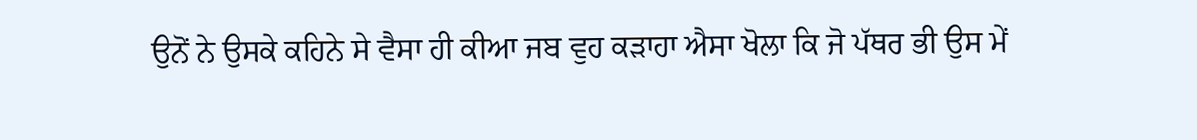ਉਨੋਂ ਨੇ ਉਸਕੇ ਕਹਿਨੇ ਸੇ ਵੈਸਾ ਹੀ ਕੀਆ ਜਬ ਵੁਹ ਕੜਾਹਾ ਐਸਾ ਖੋਲਾ ਕਿ ਜੋ ਪੱਥਰ ਭੀ ਉਸ ਮੇਂ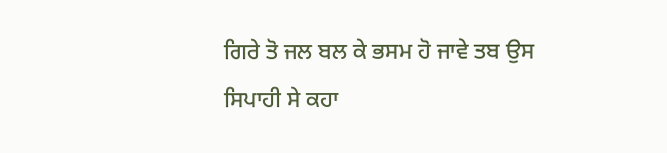ਗਿਰੇ ਤੋ ਜਲ ਬਲ ਕੇ ਭਸਮ ਹੋ ਜਾਵੇ ਤਬ ਉਸ ਸਿਪਾਹੀ ਸੇ ਕਹਾ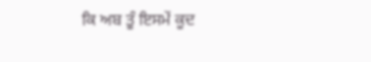ਕਿ ਅਬ ਤੂੰ ਇਸਮੇਂ ਕੂਦ